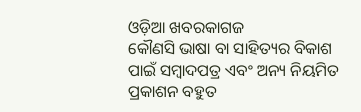ଓଡ଼ିଆ ଖବରକାଗଜ
କୌଣସି ଭାଷା ବା ସାହିତ୍ୟର ବିକାଶ ପାଇଁ ସମ୍ବାଦପତ୍ର ଏବଂ ଅନ୍ୟ ନିୟମିତ ପ୍ରକାଶନ ବହୁତ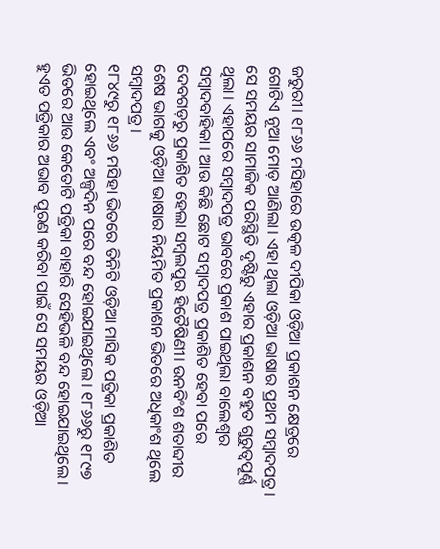ଜରୁରୀ। ୧୮୬୬ ମସିହାରେ ଉତ୍କଳ ଦୀପିକା ଓଡ଼ିଆ ପ୍ରକାଶନ କ୍ଷେତ୍ରରେ ଗୋଟିଏ ନୂଆ ମୋଡ଼ ଆଣିଲା। ଏହା ଥିଲା ଓଡ଼ିଆ ଭାଷାର ପ୍ରଥମ ସମ୍ବାଦପତ୍ର। ସେ ସମୟର ସାମାଜିକ ପରିସ୍ଥିତି ଦୃଷ୍ଟିରୁ ଏହାର ପ୍ରକାଶନ ବହୁତ ଗୁରୁତ୍ୱପୂର୍ଣ୍ଣ ଥିଲା। ଏହାପରେ ସମ୍ବାଦପତ୍ର ଭାବରେ ପ୍ରକାଶ ପାଇଥିଲା ବାଲେଶ୍ୱର ସମ୍ବାଦବାହିକା। ଆଉ କିଛି ଛୋଟ ସମ୍ବାଦପତ୍ର ପ୍ରକାଶିତ ହେବା ପରେ ଦେବଗଡ଼ରୁ ପ୍ରକାଶିତ ହେଲା ସମ୍ବଲପୁର ହିତୈଷିଣୀ। ଉନବିଂଶ ଶତାବ୍ଦୀର ଶେଷ ଭାଗକୁ ଓଡ଼ିଆ ଭାଷାର ନିୟମିତ ପ୍ରକାଶନ ଭିତରେ ଅଧିକାଂଶ ଥିଲେ ସମ୍ବାଦପତ୍ର।
୧୮୪୯ରୁ ୧୮୬୬ ମସିହା ଭିତରେ ତିନିଟି ଓଡ଼ିଆ ମାସିକ ପତ୍ରିକା ପ୍ରକାଶିତ ହୋଇଥିଲେ ଏବଂ ଅଳ୍ପଦିନ ପରେ ବନ୍ଦ ହୋଇଯାଇଥିଲେ। ୧୮୬୬ରୁ ୧୮୯୭ ଭିତରେ ଆଉ କେତୋଟି ପତ୍ରିକା ବାହାରି ସେହିଭଳି ବନ୍ଦ ହୋଇଯାଇଥିଲେ। ହୁଏତ ପତ୍ରିକାର ଅଭାବ ପୂରଣ କରିବା ପାଇଁ ସେ ସମୟର ଓଡ଼ିଆ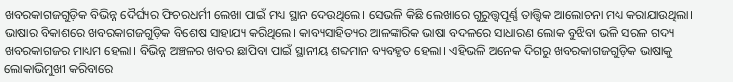ଖବରକାଗଜଗୁଡ଼ିକ ବିଭିନ୍ନ ଦୈର୍ଘ୍ୟର ଫିଚରଧର୍ମୀ ଲେଖା ପାଇଁ ମଧ୍ୟ ସ୍ଥାନ ଦେଉଥିଲେ। ସେଭଳି କିଛି ଲେଖାରେ ଗୁରୁତ୍ତ୍ୱପୂର୍ଣ୍ଣ ତାତ୍ତ୍ୱିକ ଆଲୋଚନା ମଧ୍ୟ କରାଯାଉଥିଲା।
ଭାଷାର ବିକାଶରେ ଖବରକାଗଜଗୁଡ଼ିକ ବିଶେଷ ସାହାଯ୍ୟ କରିଥିଲେ। କାବ୍ୟସାହିତ୍ୟର ଆଳଙ୍କାରିକ ଭାଷା ବଦଳରେ ସାଧାରଣ ଲୋକ ବୁଝିବା ଭଳି ସରଳ ଗଦ୍ୟ ଖବରକାଗଜର ମାଧ୍ୟମ ହେଲା। ବିଭିନ୍ନ ଅଞ୍ଚଳର ଖବର ଛାପିବା ପାଇଁ ସ୍ଥାନୀୟ ଶବ୍ଦମାନ ବ୍ୟବହୃତ ହେଲା। ଏହିଭଳି ଅନେକ ଦିଗରୁ ଖବରକାଗଜଗୁଡ଼ିକ ଭାଷାକୁ ଲୋକାଭିମୁଖୀ କରିବାରେ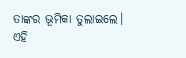ତାଙ୍କର ଭୂମିକା ତୁଲାଇଲେ।
ଏହି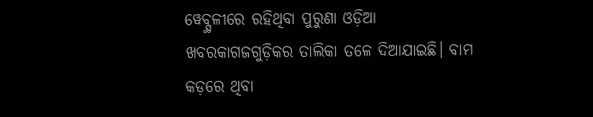ୱେବ୍ସ୍ଥଳୀରେ ରହିଥିବା ପୁରୁଣା ଓଡ଼ିଆ ଖବରକାଗଜଗୁଡ଼ିକର ତାଲିକା ତଳେ ଦିଆଯାଇଛି। ବାମ କଡ଼ରେ ଥିବା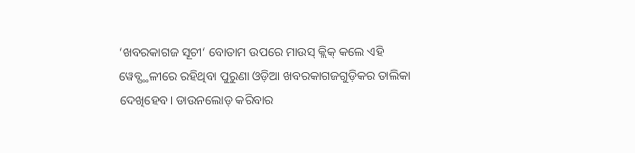‘ଖବରକାଗଜ ସୂଚୀ‘ ବୋତାମ ଉପରେ ମାଉସ୍ କ୍ଲିକ୍ କଲେ ଏହି ୱେବ୍ସ୍ଥଳୀରେ ରହିଥିବା ପୁରୁଣା ଓଡ଼ିଆ ଖବରକାଗଜଗୁଡ଼ିକର ତାଲିକା ଦେଖିହେବ। ଡାଉନଲୋଡ୍ କରିବାର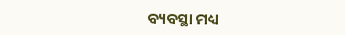ବ୍ୟବସ୍ଥା ମଧ୍ୟ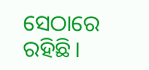ସେଠାରେ ରହିଛି।